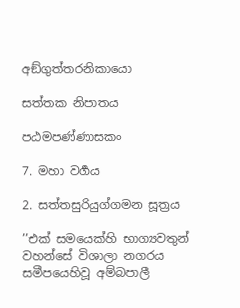අඞ්ගුත්තරනිකායො

සත්තක නිපාතය

පඨමපණ්ණාසකං

7. මහා වර්‍ගය

2. සත්තසුරියුග්ගමන සූත්‍රය

’’එක් සමයෙක්හි භාග්‍යවතුන් වහන්සේ විශාලා නගරය සමීපයෙහිවූ අම්බපාලී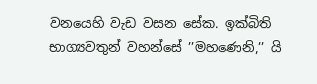වනයෙහි වැඩ වසන සේක. ඉක්බිති භාග්‍යවතුන් වහන්සේ ’’මහණෙනි,’’ යි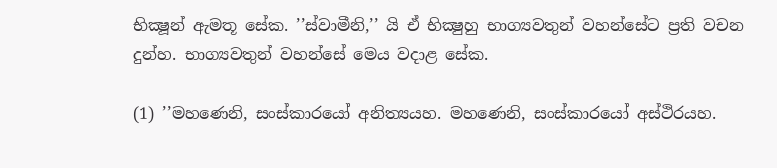භික්‍ෂූන් ඇමතූ සේක. ’’ස්වාමීනි,’’ යි ඒ භික්‍ෂුහු භාග්‍යවතුන් වහන්සේට ප්‍රති වචන දුන්හ. භාග්‍යවතුන් වහන්සේ මෙය වදාළ සේක.

(1) ’’මහණෙනි, සංස්කාරයෝ අනිත්‍යයහ. මහණෙනි, සංස්කාරයෝ අස්ථිරයහ.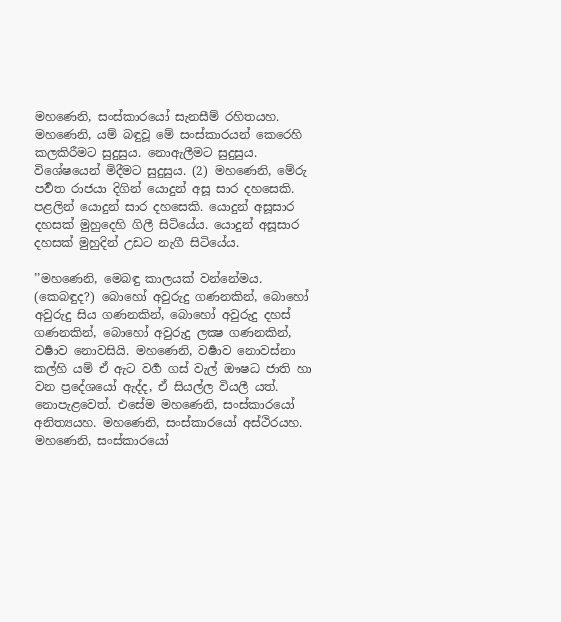මහණෙනි, සංස්කාරයෝ සැනසීම් රහිතයහ. මහණෙනි, යම් බඳුවූ මේ සංස්කාරයන් කෙරෙහි කලකිරීමට සුදුසුය. නොඇලීමට සුදුසුය. විශේෂයෙන් මිදීමට සුදුසුය. (2) මහණෙනි, මේරු පර්‍වත රාජයා දිගින් යොදුන් අසූ සාර දහසෙකි. පළලින් යොදුන් සාර දහසෙකි. යොදුන් අසූසාර දහසක් මුහුදෙහි ගිලී සිටියේය. යොදුන් අසූසාර දහසක් මුහුදින් උඩට නැගී සිටියේය.

’’මහණෙනි, මෙබඳු කාලයක් වන්නේමය. (කෙබඳුද?) බොහෝ අවුරුදු ගණනකින්, බොහෝ අවුරුදු සිය ගණනකින්, බොහෝ අවුරුදු දහස් ගණනකින්, බොහෝ අවුරුදු ලක්‍ෂ ගණනකින්, වර්‍ෂාව නොවසියි. මහණෙනි, වර්‍ෂාව නොවස්නා කල්හි යම් ඒ ඇට වර්‍ග ගස් වැල් ඖෂධ ජාති හා වන ප්‍රදේශයෝ ඇද්ද, ඒ සියල්ල වියලී යත්. නොපැළවෙත්. එසේම මහණෙනි, සංස්කාරයෝ අනිත්‍යයහ. මහණෙනි, සංස්කාරයෝ අස්ථිරයහ. මහණෙනි, සංස්කාරයෝ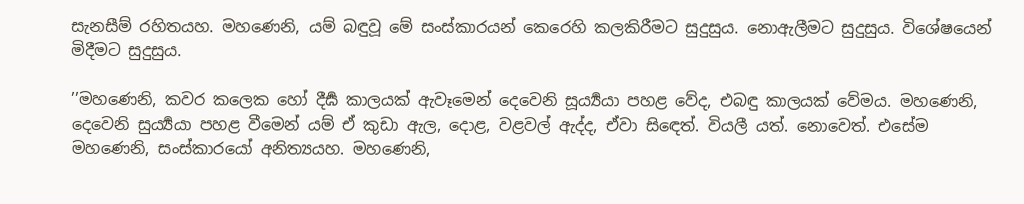සැනසීම් රහිතයහ. මහණෙනි, යම් බඳුවූ මේ සංස්කාරයන් කෙරෙහි කලකිරීමට සුදුසුය. නොඇලීමට සුදුසුය. විශේෂයෙන් මිදීමට සුදුසුය.

’’මහණෙනි, කවර කලෙක හෝ දීර්‍ඝ කාලයක් ඇවෑමෙන් දෙවෙනි සූර්‍ය්‍යයා පහළ වේද, එබඳු කාලයක් වේමය. මහණෙනි, දෙවෙනි සුර්‍ය්‍යයා පහළ වීමෙන් යම් ඒ කුඩා ඇල, දොළ, වළවල් ඇද්ද, ඒවා සිඳෙත්. වියලී යත්. නොවෙත්. එසේම මහණෙනි, සංස්කාරයෝ අනිත්‍යයහ. මහණෙනි,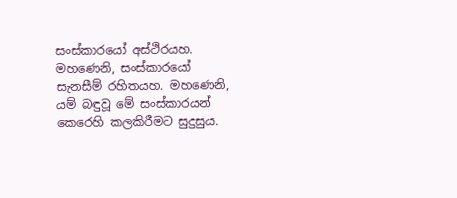සංස්කාරයෝ අස්ථිරයහ. මහණෙනි, සංස්කාරයෝ සැනසීම් රහිතයහ. මහණෙනි, යම් බඳුවූ මේ සංස්කාරයන් කෙරෙහි කලකිරීමට සුදුසුය.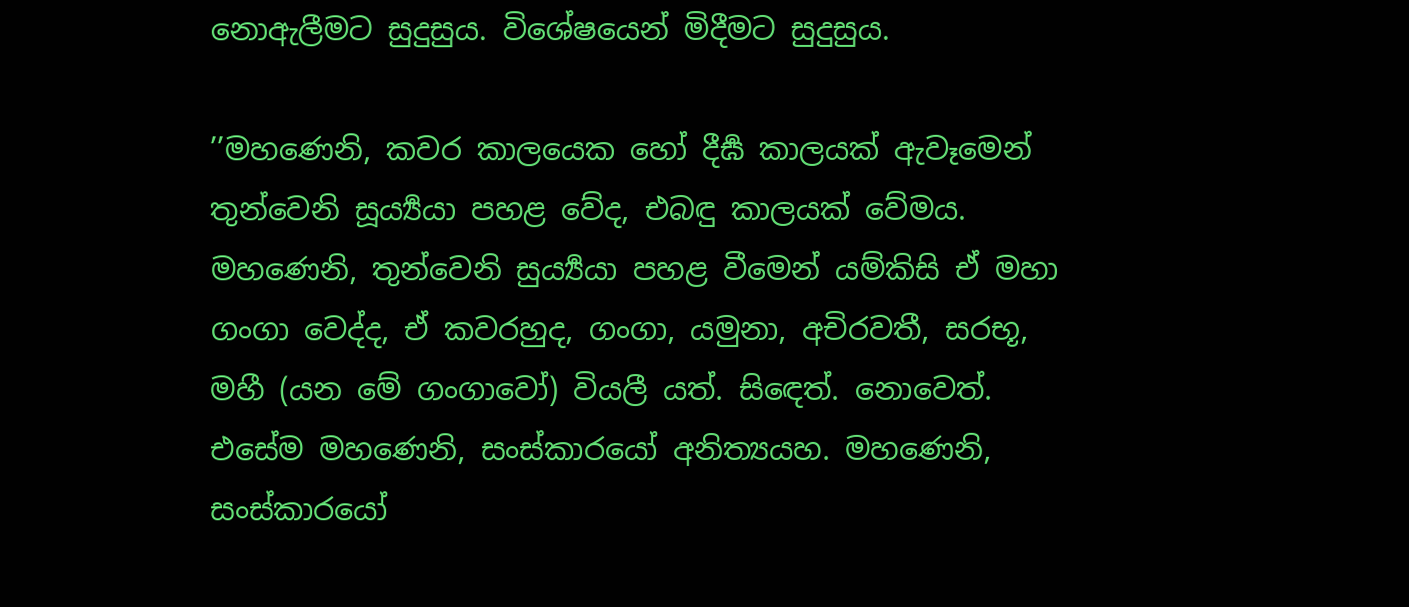නොඇලීමට සුදුසුය. විශේෂයෙන් මිදීමට සුදුසුය.

’’මහණෙනි, කවර කාලයෙක හෝ දීර්‍ඝ කාලයක් ඇවෑමෙන් තුන්වෙනි සූර්‍ය්‍යයා පහළ වේද, එබඳු කාලයක් වේමය. මහණෙනි, තුන්වෙනි සුර්‍ය්‍යයා පහළ වීමෙන් යම්කිසි ඒ මහා ගංගා වෙද්ද, ඒ කවරහුද, ගංගා, යමුනා, අචිරවතී, සරභූ, මහී (යන මේ ගංගාවෝ) වියලී යත්. සිඳෙත්. නොවෙත්. එසේම මහණෙනි, සංස්කාරයෝ අනිත්‍යයහ. මහණෙනි, සංස්කාරයෝ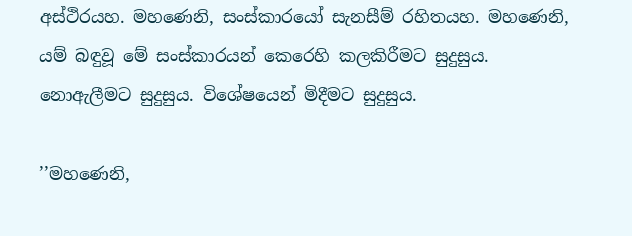අස්ථිරයහ. මහණෙනි, සංස්කාරයෝ සැනසීම් රහිතයහ. මහණෙනි, යම් බඳුවූ මේ සංස්කාරයන් කෙරෙහි කලකිරීමට සුදුසුය. නොඇලීමට සුදුසුය. විශේෂයෙන් මිදීමට සුදුසුය.

’’මහණෙනි,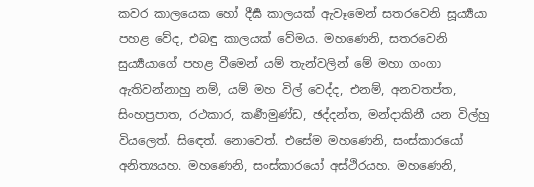කවර කාලයෙක හෝ දීර්‍ඝ කාලයක් ඇවෑමෙන් සතරවෙනි සූර්‍ය්‍යයා පහළ වේද, එබඳු කාලයක් වේමය. මහණෙනි, සතරවෙනි සුර්‍ය්‍යයාගේ පහළ වීමෙන් යම් තැන්වලින් මේ මහා ගංගා ඇතිවන්නාහු නම්, යම් මහ විල් වෙද්ද, එනම්, අනවතප්ත, සිංහප්‍රපාත, රථකාර, කර්‍ණමුණ්ඩ, ඡද්දන්ත, මන්දාකිනී යන විල්හු වියලෙත්. සිඳෙත්. නොවෙත්. එසේම මහණෙනි, සංස්කාරයෝ අනිත්‍යයහ. මහණෙනි, සංස්කාරයෝ අස්ථිරයහ. මහණෙනි,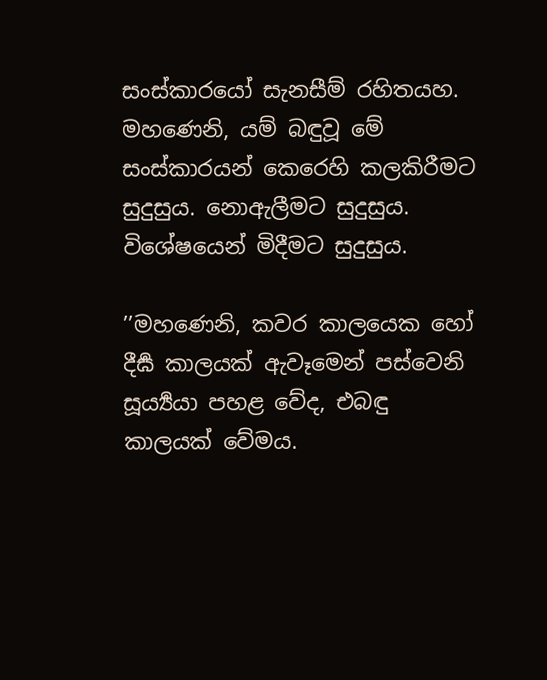සංස්කාරයෝ සැනසීම් රහිතයහ. මහණෙනි, යම් බඳුවූ මේ සංස්කාරයන් කෙරෙහි කලකිරීමට සුදුසුය. නොඇලීමට සුදුසුය. විශේෂයෙන් මිදීමට සුදුසුය.

’’මහණෙනි, කවර කාලයෙක හෝ දීර්‍ඝ කාලයක් ඇවෑමෙන් පස්වෙනි සූර්‍ය්‍යයා පහළ වේද, එබඳු කාලයක් වේමය.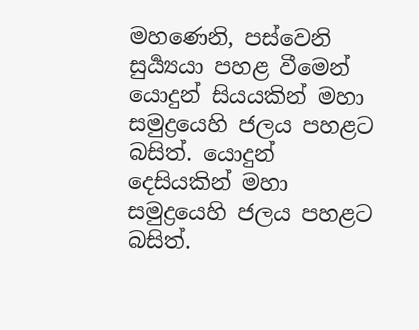මහණෙනි, පස්වෙනි සුර්‍ය්‍යයා පහළ වීමෙන් යොදුන් සියයකින් මහා සමුද්‍රයෙහි ජලය පහළට බසිත්. යොදුන් දෙසියකින් මහා සමුද්‍රයෙහි ජලය පහළට බසිත්.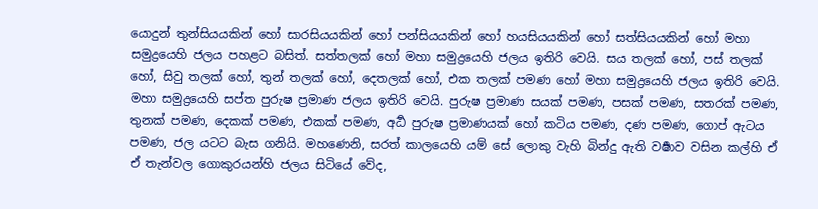යොදුන් තුන්සියයකින් හෝ සාරසියයකින් හෝ පන්සියයකින් හෝ හයසියයකින් හෝ සත්සියයකින් හෝ මහා සමුද්‍රයෙහි ජලය පහළට බසිත්. සත්තලක් හෝ මහා සමුද්‍රයෙහි ජලය ඉතිරි වෙයි. සය තලක් හෝ, පස් තලක් හෝ, සිවු තලක් හෝ, තුන් තලක් හෝ, දෙතලක් හෝ, එක තලක් පමණ හෝ මහා සමුද්‍රයෙහි ජලය ඉතිරි වෙයි. මහා සමුද්‍රයෙහි සප්ත පුරුෂ ප්‍රමාණ ජලය ඉතිරි වෙයි. පුරුෂ ප්‍රමාණ සයක් පමණ, පසක් පමණ, සතරක් පමණ, තුනක් පමණ, දෙකක් පමණ, එකක් පමණ, අර්‍ධ පුරුෂ ප්‍රමාණයක් හෝ කටිය පමණ, දණ පමණ, ගොප් ඇටය පමණ, ජල යටට බැස ගනියි. මහණෙනි, සරත් කාලයෙහි යම් සේ ලොකු වැහි බින්දු ඇති වර්‍ෂාව වසින කල්හි ඒ ඒ තැන්වල ගොකුරයන්හි ජලය සිටියේ වේද,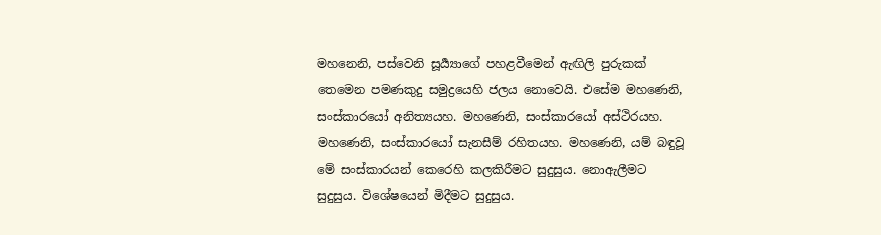මහනෙනි, පස්වෙනි සූර්‍ය්‍යාගේ පහළවීමෙන් ඇඟිලි පුරුකක් තෙමෙන පමණකුදු සමුද්‍රයෙහි ජලය නොවෙයි. එසේම මහණෙනි, සංස්කාරයෝ අනිත්‍යයහ. මහණෙනි, සංස්කාරයෝ අස්ථිරයහ. මහණෙනි, සංස්කාරයෝ සැනසීම් රහිතයහ. මහණෙනි, යම් බඳුවූ මේ සංස්කාරයන් කෙරෙහි කලකිරීමට සුදුසුය. නොඇලීමට සුදුසුය. විශේෂයෙන් මිදීමට සුදුසුය.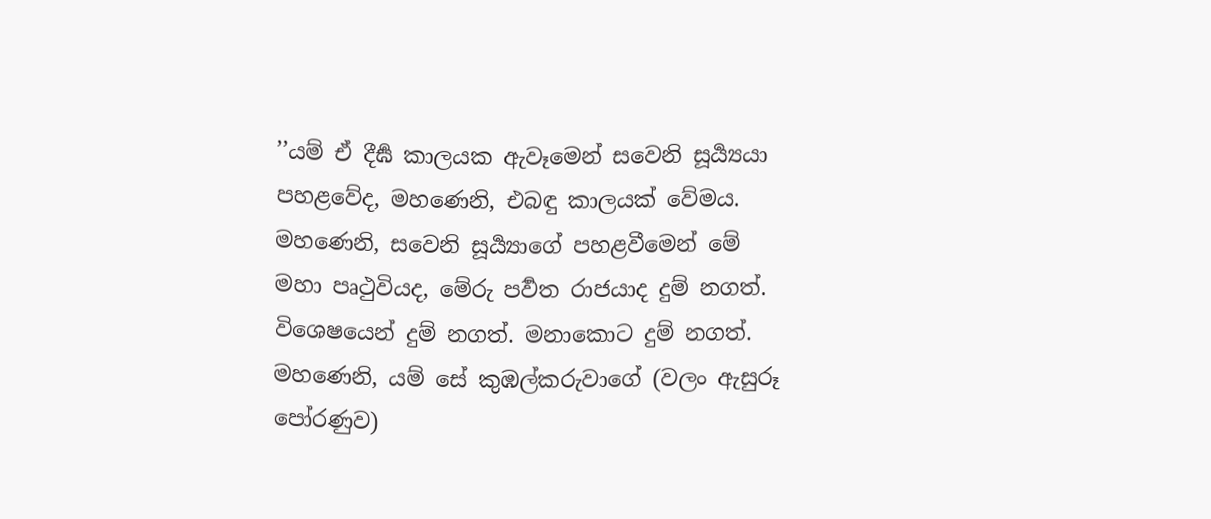’’යම් ඒ දීර්‍ඝ කාලයක ඇවෑමෙන් සවෙනි සූර්‍ය්‍යයා පහළවේද, මහණෙනි, එබඳු කාලයක් වේමය. මහණෙනි, සවෙනි සූර්‍ය්‍යාගේ පහළවීමෙන් මේ මහා පෘථුවියද, මේරු පර්‍වත රාජයාද දුම් නගත්. විශෙෂයෙන් දුම් නගත්. මනාකොට දුම් නගත්. මහණෙනි, යම් සේ කුඹල්කරුවාගේ (වලං ඇසුරූ පෝරණුව)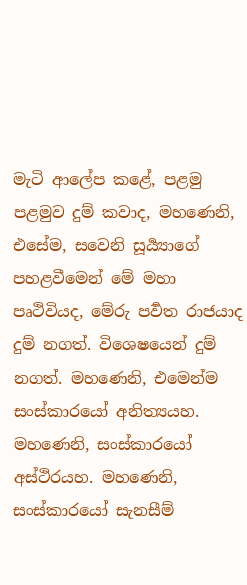මැටි ආලේප කළේ, පළමු පළමුව දුම් කවාද, මහණෙනි, එසේම, සවෙනි සූර්‍ය්‍යාගේ පහළවීමෙන් මේ මහා පෘථිවියද, මේරු පර්‍වත රාජයාද දුම් නගත්. විශෙෂයෙන් දුම් නගත්. මහණෙනි, එමෙන්ම සංස්කාරයෝ අනිත්‍යයහ. මහණෙනි, සංස්කාරයෝ අස්ථිරයහ. මහණෙනි, සංස්කාරයෝ සැනසීම්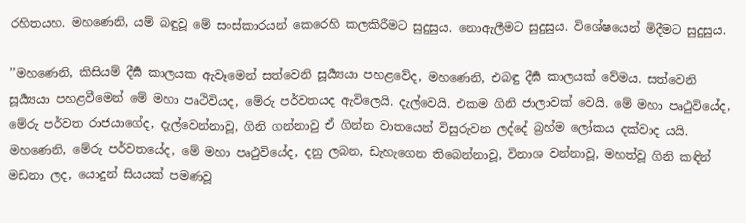රහිතයහ. මහණෙනි, යම් බඳුවූ මේ සංස්කාරයන් කෙරෙහි කලකිරීමට සුදුසුය. නොඇලීමට සුදුසුය. විශේෂයෙන් මිදීමට සුදුසුය.

’’මහණෙනි, කිසියම් දීර්‍ඝ කාලයක ඇවෑමෙන් සත්වෙනි සූර්‍ය්‍යයා පහළවේද, මහණෙනි, එබඳු දීර්‍ඝ කාලයක් වේමය. සත්වෙනි සූර්‍ය්‍යයා පහළවීමෙන් මේ මහා පෘථිවියද, මේරු පර්වතයද ඇවිලෙයි. දැල්වෙයි. එකම ගිනි ජාලාවක් වෙයි. මේ මහා පෘථුවියේද, මේරු පර්වත රාජයාගේද, දැල්වෙන්නාවූ, ගිනි ගන්නාවු ඒ ගින්න වාතයෙන් විසුරුවන ලද්දේ බ්‍රහ්ම ලෝකය දක්වාද යයි. මහණෙනි, මේරු පර්වතයේද, මේ මහා පෘථුවියේද, දනු ලබන, ඩැහැගෙන තිබෙන්නාවූ, විනාශ වන්නාවූ, මහත්වූ ගිනි කඳින් මඩනා ලද, යොදුන් සියයක් පමණවූ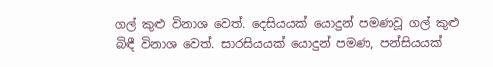ගල් කුළු විනාශ වෙත්. දෙසියයක් යොදුන් පමණවූ ගල් කුළු බිඳී විනාශ වෙත්. සාරසියයක් යොදුන් පමණ, පන්සියයක්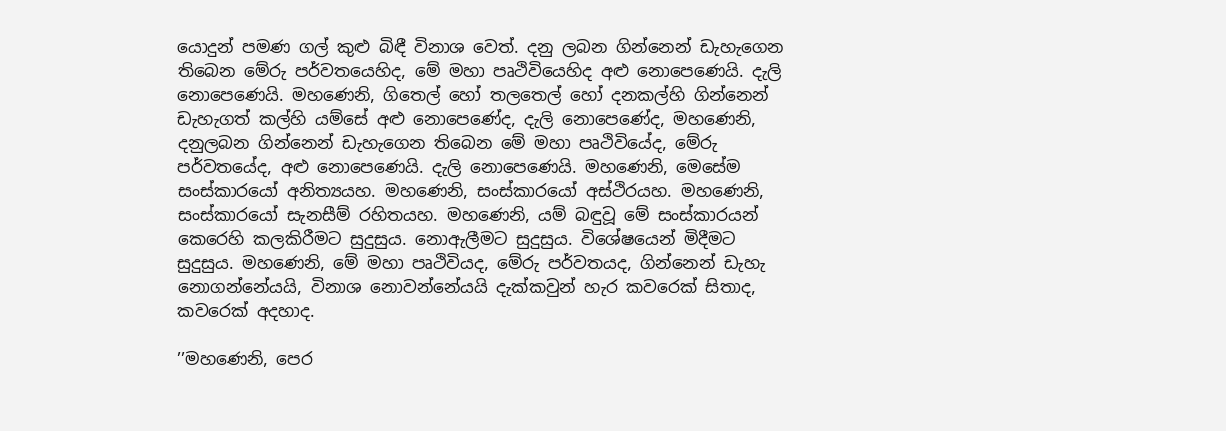යොදුන් පමණ ගල් කුළු බිඳී විනාශ වෙත්. දනු ලබන ගින්නෙන් ඩැහැගෙන තිබෙන මේරු පර්වතයෙහිද, මේ මහා පෘථිවියෙහිද අළු නොපෙණෙයි. දැලි නොපෙණෙයි. මහණෙනි, ගිතෙල් හෝ තලතෙල් හෝ දනකල්හි ගින්නෙන් ඩැහැගත් කල්හි යම්සේ අළු නොපෙණේද, දැලි නොපෙණේද, මහණෙනි, දනුලබන ගින්නෙන් ඩැහැගෙන තිබෙන මේ මහා පෘථිවියේද, මේරු පර්වතයේද, අළු නොපෙණෙයි. දැලි නොපෙණෙයි. මහණෙනි, මෙසේම සංස්කාරයෝ අනිත්‍යයහ. මහණෙනි, සංස්කාරයෝ අස්ථිරයහ. මහණෙනි, සංස්කාරයෝ සැනසීම් රහිතයහ. මහණෙනි, යම් බඳුවූ මේ සංස්කාරයන් කෙරෙහි කලකිරීමට සුදුසුය. නොඇලීමට සුදුසුය. විශේෂයෙන් මිදීමට සුදුසුය. මහණෙනි, මේ මහා පෘථිවියද, මේරු පර්වතයද, ගින්නෙන් ඩැහැ නොගන්නේයයි, විනාශ නොවන්නේයයි දැක්කවුන් හැර කවරෙක් සිතාද, කවරෙක් අදහාද.

’’මහණෙනි, පෙර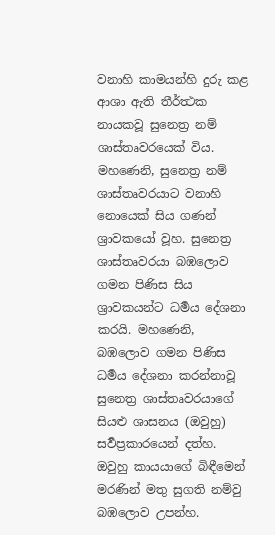වනාහි කාමයන්හි දුරු කළ ආශා ඇති තීර්ත්‍ථක නායකවූ සුනෙත්‍ර නම් ශාස්තෘවරයෙක් විය. මහණෙනි, සුනෙත්‍ර නම් ශාස්තෘවරයාට වනාහි නොයෙක් සිය ගණන් ශ්‍රාවකයෝ වූහ. සුනෙත්‍ර ශාස්තෘවරයා බඹලොව ගමන පිණිස සිය ශ්‍රාවකයන්ට ධර්‍මය දේශනා කරයි. මහණෙනි, බඹලොව ගමන පිණිස ධර්‍මය දේශනා කරන්නාවූ සුනෙත්‍ර ශාස්තෘවරයාගේ සියළු ශාසනය (ඔවුහු) සර්‍වප්‍රකාරයෙන් දත්හ. ඔවුහු කායයාගේ බිඳීමෙන් මරණින් මතු සුගති නම්වු බඹලොව උපන්හ.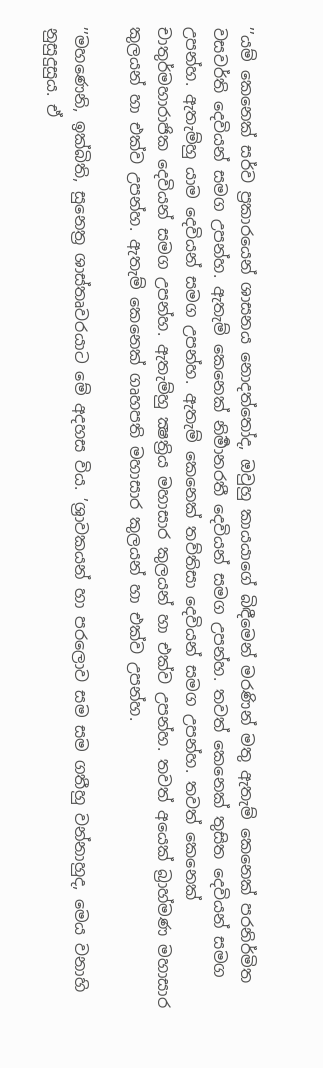’’යම් කෙනෙක් සර්ව ප්‍රකාරයෙන් ශාසනය නොදත්තෝද, ඔවුහු කායයාගේ බිඳීමෙන් මරණින් මතු ඇතැම් කෙනෙක් පරනිර්මිත වසවර්ති දෙවියන් සමග උපන්හ. ඇතැම් කෙනෙක් නිර්‍මානරතී දෙවියන් සමග උපන්හ. තවත් කෙනෙක් තුසිත දෙවියන් සමග උපන්හ. ඇතැම්හු යාම දෙවියන් සමග උපන්හ. ඇතැම් කෙනෙක් තව්තිසා දෙවියන් සමග උපන්හ. තවත් කෙනෙක් චාතුර්මහාරාජික දෙවියන් සමග උපන්හ. ඇතැම්හු ක්‍ෂත්‍රිය මහාසාර කුලයන් හා එක්ව උපන්හ. තවත් අයෙක් බ්‍රාහ්මණ මහාසාර කුලයන් හා එක්ව උපන්හ. ඇතැම් කෙනෙක් ගෘහපති මහාසාර කුලයන් හා එක්ව උපන්හ.

’’මහණෙනි, ඉක්බිති, සුනෙත්‍ර ශාස්තෘවරයාට මේ අදහස විය. ’ශ්‍රාවකයන් හා පරලොව සම සම ගතීහු වන්නාහුද, මෙය වනාහි නුසුදුසුය. ඒ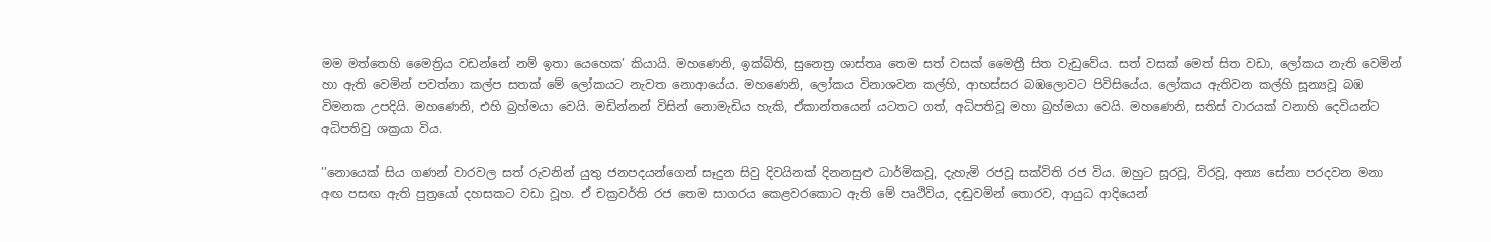මම මත්තෙහි මෛත්‍රිය වඩන්නේ නම් ඉතා යෙහෙක’ කියායි. මහණෙනි, ඉක්බිති, සුනෙත්‍ර ශාස්තෘ තෙම සත් වසක් මෛත්‍රී සිත වැඩුවේය. සත් වසක් මෙත් සිත වඩා, ලෝකය නැති වෙමින් හා ඇති වෙමින් පවත්නා කල්ප සතක් මේ ලෝකයට නැවත නොආයේය. මහණෙනි, ලෝකය විනාශවන කල්හි, ආභස්සර බඹලොවට පිවිසියේය. ලෝකය ඇතිවන කල්හි සූන්‍යවූ බඹ විමනක උපදියි. මහණෙනි, එහි බ්‍රහ්මයා වෙයි. මඩින්නන් විසින් නොමැඩිය හැකි, ඒකාන්තයෙන් යටතට ගත්, අධිපතිවූ මහා බ්‍රහ්මයා වෙයි. මහණෙනි, සතිස් වාරයක් වනාහි දෙවියන්ට අධිපතිවු ශක්‍රයා විය.

’’නොයෙක් සිය ගණන් වාරවල සත් රුවනින් යුතු ජනපදයන්ගෙන් සෑදුන සිවු දිවයිනක් දිනනසුළු ධාර්මිකවූ, දැහැමි රජවූ සක්විති රජ විය. ඔහුට සූරවූ, විරවූ, අන්‍ය සේනා පරදවන මනා අඟ පසඟ ඇති පුත්‍රයෝ දහසකට වඩා වූහ. ඒ චක්‍රවර්ති රජ තෙම සාගරය කෙළවරකොට ඇති මේ පෘථිවිය, දඬුවමින් තොරව, ආයුධ ආදියෙන්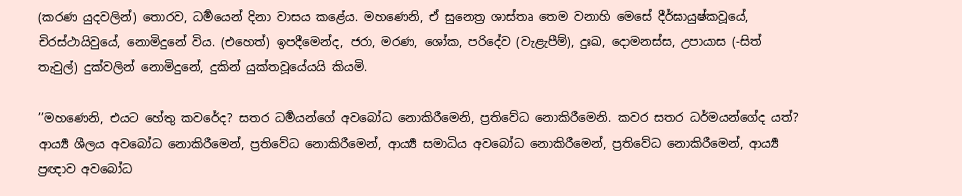(කරණ යුදවලින්) තොරව, ධර්‍මයෙන් දිනා වාසය කළේය. මහණෙනි, ඒ සුනෙත්‍ර ශාස්තෘ තෙම වනාහි මෙසේ දීර්ඝායුෂ්කවූයේ, චිරස්ථායිවුයේ, නොමිදුනේ විය. (එහෙත්) ඉපදීමෙන්ද, ජරා, මරණ, ශෝක, පරිදේව (වැළැපීම්), දුඃඛ, දොමනස්ස, උපායාස (-සිත් තැවුල්) දුක්වලින් නොමිදුනේ, දුකින් යුක්තවූයේයයි කියමි.

’’මහණෙනි, එයට හේතු කවරේද? සතර ධර්‍මයන්ගේ අවබෝධ නොකිරීමෙනි, ප්‍රතිවේධ නොකිරීමෙනි. කවර සතර ධර්මයන්ගේද යත්? ආර්‍ය්‍ය ශීලය අවබෝධ නොකිරීමෙන්, ප්‍රතිවේධ නොකිරීමෙන්, ආර්‍ය්‍ය සමාධිය අවබෝධ නොකිරීමෙන්, ප්‍රතිවේධ නොකිරීමෙන්, ආර්‍ය්‍ය ප්‍රඥාව අවබෝධ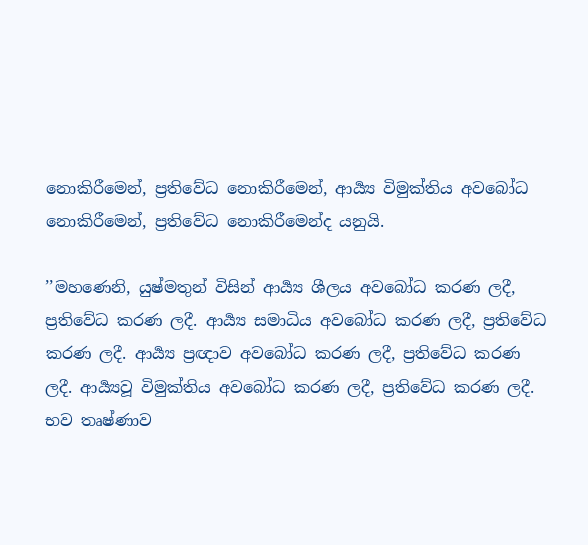නොකිරීමෙන්, ප්‍රතිවේධ නොකිරීමෙන්, ආර්‍ය්‍ය විමුක්තිය අවබෝධ නොකිරීමෙන්, ප්‍රතිවේධ නොකිරීමෙන්ද යනුයි.

’’මහණෙනි, යුෂ්මතුන් විසින් ආර්‍ය්‍ය ශීලය අවබෝධ කරණ ලදී, ප්‍රතිවේධ කරණ ලදී. ආර්‍ය්‍ය සමාධිය අවබෝධ කරණ ලදී, ප්‍රතිවේධ කරණ ලදී. ආර්‍ය්‍ය ප්‍රඥාව අවබෝධ කරණ ලදී, ප්‍රතිවේධ කරණ ලදී. ආර්‍ය්‍යවූ විමුක්තිය අවබෝධ කරණ ලදී, ප්‍රතිවේධ කරණ ලදී. භව තෘෂ්ණාව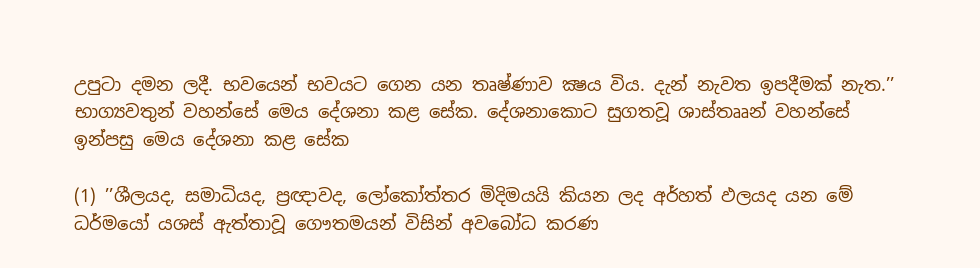උපුටා දමන ලදී. භවයෙන් භවයට ගෙන යන තෘෂ්ණාව ක්‍ෂය විය. දැන් නැවත ඉපදීමක් නැත.’’ භාග්‍යවතුන් වහන්සේ මෙය දේශනා කළ සේක. දේශනාකොට සුගතවූ ශාස්තෲන් වහන්සේ ඉන්පසු මෙය දේශනා කළ සේක

(1) ’’ශීලයද, සමාධියද, ප්‍රඥාවද, ලෝකෝත්තර මිදිමයයි කියන ලද අර්හත් ඵලයද යන මේ ධර්මයෝ යශස් ඇත්තාවූ ගෞතමයන් විසින් අවබෝධ කරණ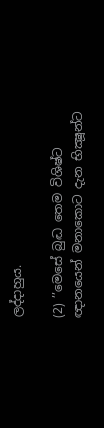ලද්දාහුය.

(2) ’’මෙසේ බුද්‍ධ තෙම විශිෂ්ට ඥානයෙන් මනාකොට දැන භික්‍ෂූන්ට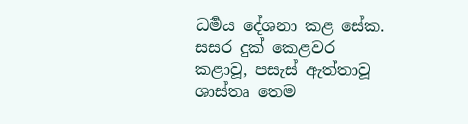ධර්‍මය දේශනා කළ සේක. සසර දුක් කෙළවර කළාවූ, පසැස් ඇත්තාවූ ශාස්තෘ තෙම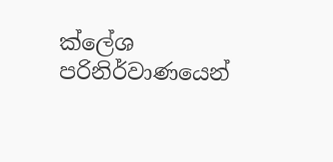ක්ලේශ පරිනිර්වාණයෙන්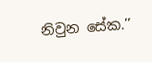නිවුන සේක.’’